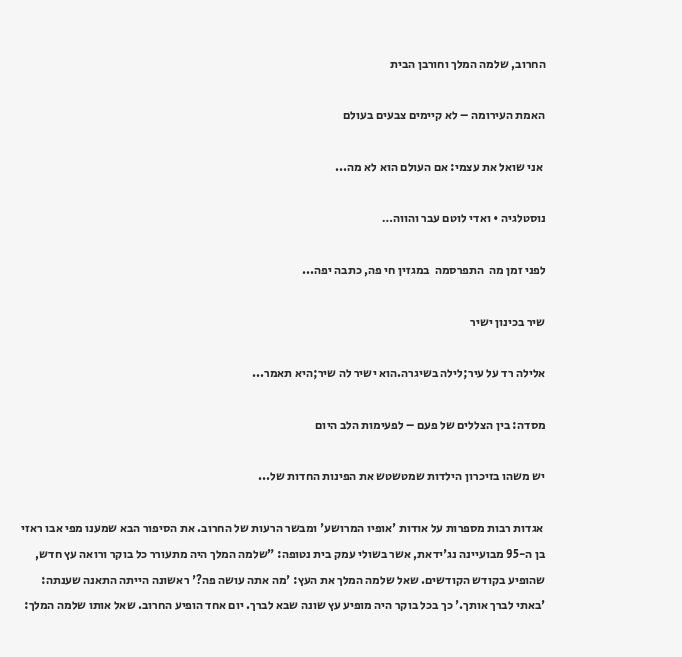החרוב, שלמה המלך וחורבן הבית

האמת העירומה – לא קיימים צבעים בעולם

 אני שואל את עצמי: אם העולם הוא לא מה...

נוסטלגיה • ואדי לוטם עבר והווה…

לפני זמן מה  התפרסמה  במגזין חי פה, כתבה יפה...

שיר בכינון ישיר

אלילה רד על עיר;לילה בשיגרה.הוא ישיר לה שיר;היא תאמר...

מסדה: בין הצללים של פעם – לפעימות הלב היום

יש משהו בזיכרון הילדות שמטשטש את הפינות החדות של...

 אגדות רבות מספרות על אודות 'אופיו המרושע' ומבשר הרעות של החרוב. את הסיפור הבא שמענו מפי אבו ראזי בן ה-95 מבועיינה נג'ידאת, אשר בשולי עמק בית נטופה: "שלמה המלך היה מתעורר כל בוקר ורואה עץ חדש, שהופיע בקודש הקודשים. שאל שלמה המלך את העץ: 'מה אתה עושה פה?' ראשונה הייתה התאנה שענתה: 'באתי לברך אותך.' כך בכל בוקר היה מופיע עץ שונה שבא לברך. יום אחד הופיע החרוב. שאל אותו שלמה המלך: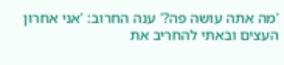'מה אתה עושה פה?' ענה החרוב: 'אני אחרון העצים ובאתי להחריב את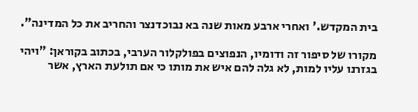בית המקדש.' ואחרי ארבע מאות שנה בא נבוכדנצר והחריב את כל המדינה".

מקורו של סיפור זה ודומיו, הנפוצים בפולקלור הערבי, בכתוב בקוראן: "ויהי בגזרנו עליו למות, לא גלה להם איש את מותו כי אם תולעת הארץ, אשר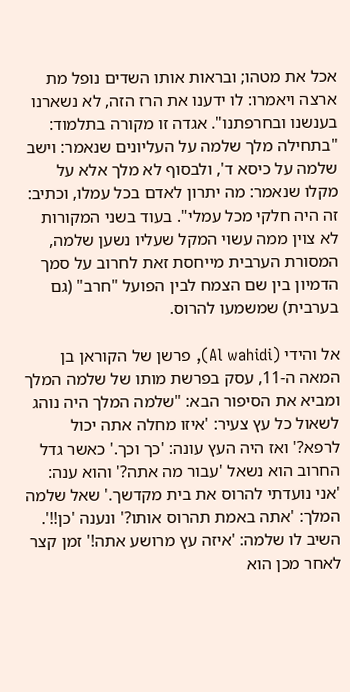אכל את מטהו; ובראות אותו השדים נופל מת ארצה ויאמרו: לו ידענו את הרז הזה, לא נשארנו בענשנו ובחרפתנו". אגדה זו מקורה בתלמוד: "בתחילה מלך שלמה על העליונים שנאמר: וישב שלמה על כיסא ד', ולבסוף לא מלך אלא על מקלו שנאמר: מה יתרון לאדם בכל עמלו, וכתיב: זה היה חלקי מכל עמלי". בעוד בשני המקורות לא צוין ממה עשוי המקל שעליו נשען שלמה, המסורת הערבית מייחסת זאת לחרוב על סמך הדמיון בין שם הצמח לבין הפועל "חרב" (גם בערבית) שמשמעו להרוס.

אל והידי (Al wahidi), פרשן של הקוראן בן המאה ה-11, עסק בפרשת מותו של שלמה המלך ומביא את הסיפור הבא: "שלמה המלך היה נוהג לשאול כל עץ צעיר: 'איזו מחלה אתה יכול לרפא?' ואז היה העץ עונה: 'כך וכך.' כאשר גדל החרוב הוא נשאל 'עבור מה אתה?' והוא ענה: 'אני נועדתי להרוס את בית מקדשך.' שאל שלמה המלך: 'אתה באמת תהרוס אותו?' ונענה 'כן!!'. השיב לו שלמה: 'איזה עץ מרושע אתה!' זמן קצר לאחר מכן הוא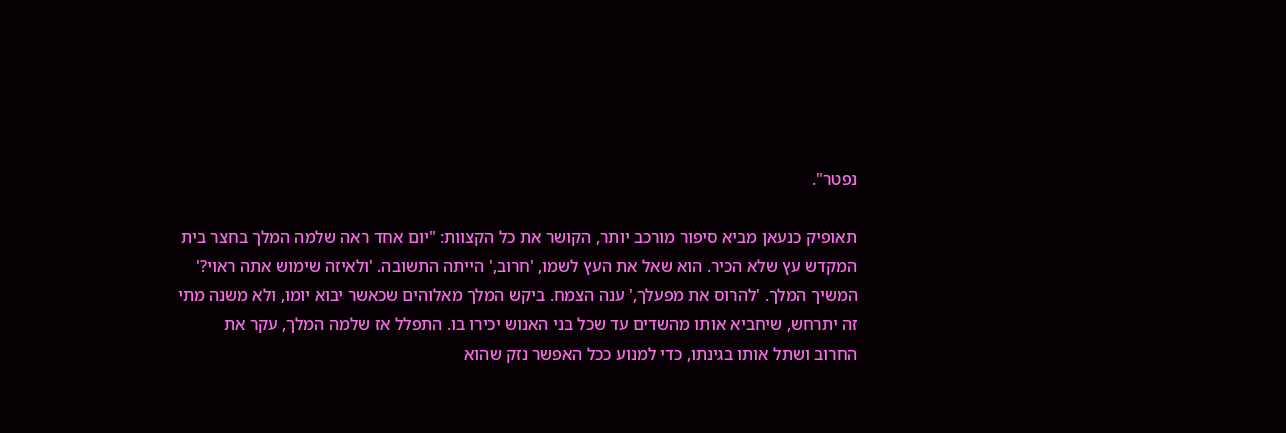נפטר".

תאופיק כנעאן מביא סיפור מורכב יותר, הקושר את כל הקצוות: "יום אחד ראה שלמה המלך בחצר בית המקדש עץ שלא הכיר. הוא שאל את העץ לשמו, 'חרוב,' הייתה התשובה. 'ולאיזה שימוש אתה ראוי?' המשיך המלך. 'להרוס את מפעלך,' ענה הצמח. ביקש המלך מאלוהים שכאשר יבוא יומו, ולא משנה מתי זה יתרחש, שיחביא אותו מהשדים עד שכל בני האנוש יכירו בו. התפלל אז שלמה המלך, עקר את החרוב ושתל אותו בגינתו, כדי למנוע ככל האפשר נזק שהוא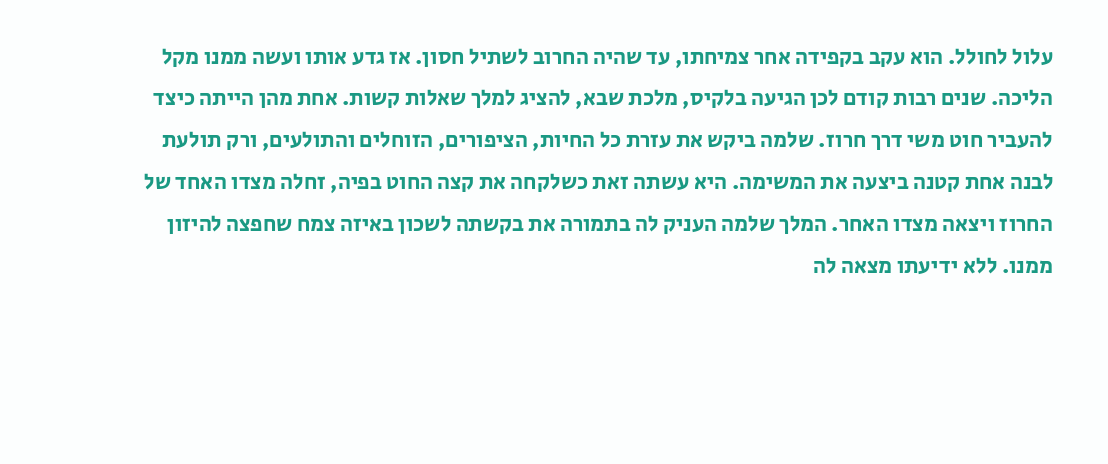עלול לחולל. הוא עקב בקפידה אחר צמיחתו, עד שהיה החרוב לשתיל חסון. אז גדע אותו ועשה ממנו מקל הליכה. שנים רבות קודם לכן הגיעה בלקיס, מלכת שבא, להציג למלך שאלות קשות. אחת מהן הייתה כיצד להעביר חוט משי דרך חרוז. שלמה ביקש את עזרת כל החיות, הציפורים, הזוחלים והתולעים, ורק תולעת לבנה אחת קטנה ביצעה את המשימה. היא עשתה זאת כשלקחה את קצה החוט בפיה, זחלה מצדו האחד של החרוז ויצאה מצדו האחר. המלך שלמה העניק לה בתמורה את בקשתה לשכון באיזה צמח שחפצה להיזון ממנו. ללא ידיעתו מצאה לה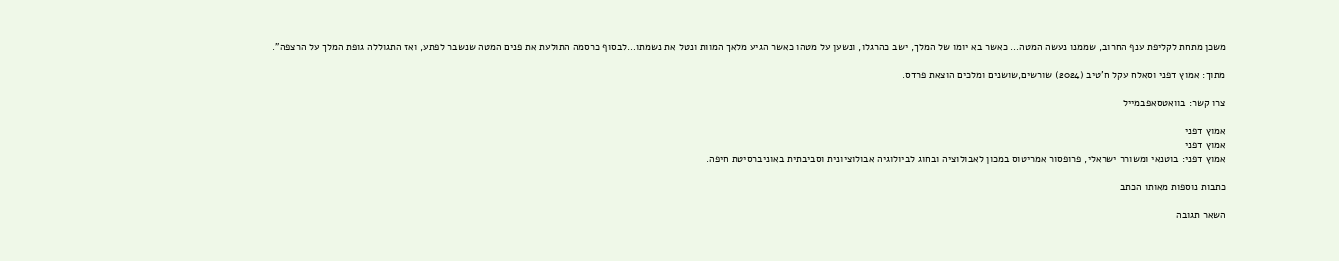משכן מתחת לקליפת ענף החרוב, שממנו נעשה המטה… כאשר בא יומו של המלך, ישב כהרגלו, ונשען על מטהו כאשר הגיע מלאך המוות ונטל את נשמתו…לבסוף כרסמה התולעת את פנים המטה שנשבר לפתע, ואז התגוללה גופת המלך על הרצפה".

מתוך: אמוץ דפני וסאלח עקל ח'טיב (2024) שורשים,שושנים ומלכים הוצאת פרדס.

צרו קשר: בוואטסאפבמייל

אמוץ דפני
אמוץ דפני
אמוץ דפני: בוטנאי ומשורר ישראלי, פרופסור אמריטוס במכון לאבולוציה ובחוג לביולוגיה אבולוציונית וסביבתית באוניברסיטת חיפה.

כתבות נוספות מאותו הכתב

השאר תגובה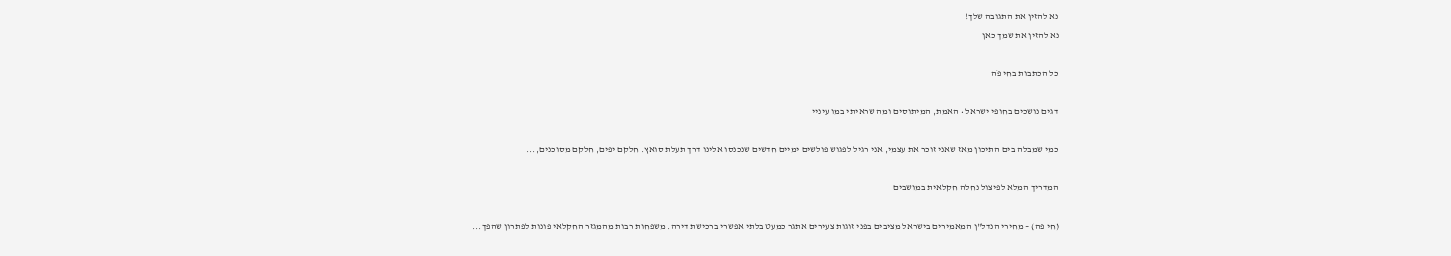נא להזין את התגובה שלך!
נא להזין את שמך כאן

כל הכתבות בחי פֹה

דגים נושכים בחופי ישראל • האמת, המיתוסים ומה שראיתי במו עיניי

כמי שמבלה בים התיכון מאז שאני זוכר את עצמי, אני רגיל לפגוש פולשים ימיים חדשים שנכנסו אלינו דרך תעלת סואץ. חלקם יפים, חלקם מסוכנים,...

המדריך המלא לפיצול נחלה חקלאית במושבים

(חי פה) – מחירי הנדל"ן המאמירים בישראל מציבים בפני זוגות צעירים אתגר כמעט בלתי אפשרי ברכישת דירה. משפחות רבות מהמגזר החקלאי פונות לפתרון שהפך...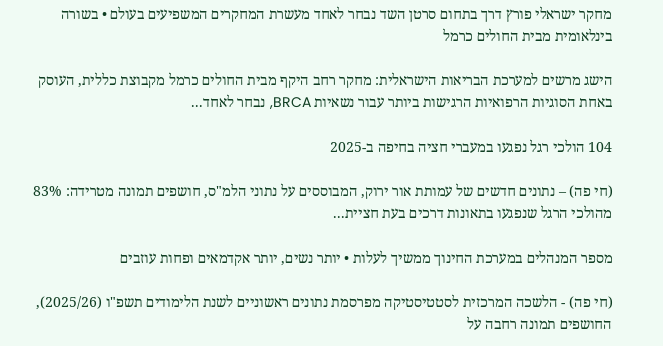מחקר ישראלי פורץ דרך בתחום סרטן השד נבחר לאחד מעשרת המחקרים המשפיעים בעולם • בשורה בינלאומית מבית החולים כרמל

הישג מרשים למערכת הבריאות הישראלית: מחקר רחב היקף מבית החולים כרמל מקבוצת כללית, העוסק באחת הסוגיות הרפואיות הרגישות ביותר עבור נשאיות BRCA, נבחר לאחד...

104 הולכי רגל נפגעו במעברי חציה בחיפה ב-2025

(חי פה) – נתונים חדשים של עמותת אור ירוק, המבוססים על נתוני הלמ"ס, חושפים תמונה מטרידה: 83% מהולכי הרגל שנפגעו בתאונות דרכים בעת חציית...

מספר המנהלים במערכת החינוך ממשיך לעלות • יותר נשים, יותר אקדמאים ופחות עוזבים

(חי פה) - הלשכה המרכזית לסטטיסטיקה מפרסמת נתונים ראשוניים לשנת הלימודים תשפ"ו (2025/26), החושפים תמונה רחבה על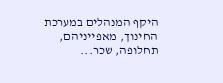היקף המנהלים במערכת החינוך, מאפייניהם, תחלופה, שכר...